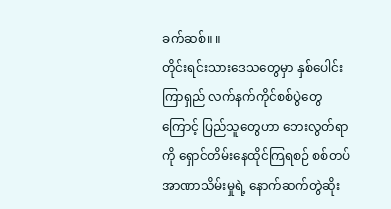ခက်ဆစ်။ ။
တိုင်းရင်းသားဒေသတွေမှာ နှစ်ပေါင်းကြာရှည် လက်နက်ကိုင်စစ်ပွဲတွေကြောင့် ပြည်သူတွေဟာ ဘေးလွတ်ရာကို ရှောင်တိမ်းနေထိုင်ကြရစဉ် စစ်တပ်အာဏာသိမ်းမှုရဲ့ နောက်ဆက်တွဲဆိုး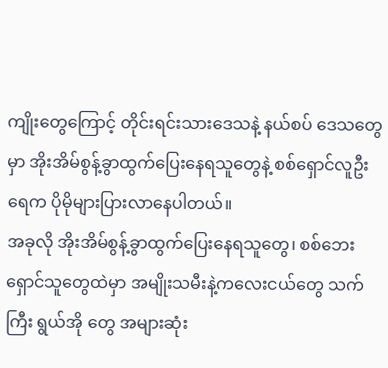ကျိုးတွေကြောင့် တိုင်းရင်းသားဒေသနဲ့ နယ်စပ် ဒေသတွေမှာ အိုးအိမ်စွန့်ခွာထွက်ပြေးနေရသူတွေနဲ့ စစ်ရှောင်လူဦးရေက ပိုမိုများပြားလာနေပါတယ်။
အခုလို အိုးအိမ်စွန့်ခွာထွက်ပြေးနေရသူတွေ၊ စစ်ဘေးရှောင်သူတွေထဲမှာ အမျိုးသမီးနဲ့ကလေးငယ်တွေ သက်ကြီး ရွယ်အို တွေ အများဆုံး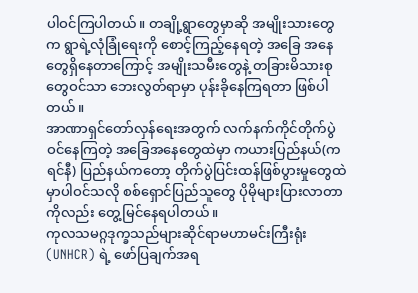ပါဝင်ကြပါတယ်။ တချို့ရွာတွေမှာဆို အမျိုးသားတွေက ရွာရဲ့လုံခြုံရေးကို စောင့်ကြည့်နေရတဲ့ အခြေ အနေတွေရှိနေတာကြောင့် အမျိုးသမီးတွေနဲ့ တခြားမိသားစုတွေဝင်သာ ဘေးလွတ်ရာမှာ ပုန်းခိုနေကြရတာ ဖြစ်ပါတယ်။
အာဏာရှင်တော်လှန်ရေးအတွက် လက်နက်ကိုင်တိုက်ပွဲဝင်နေကြတဲ့ အခြေအနေတွေထဲမှာ ကယားပြည်နယ်(ကရင်နီ) ပြည်နယ်ကတော့ တိုက်ပွဲပြင်းထန်ဖြစ်ပွားမှုတွေထဲမှာပါဝင်သလို စစ်ရှောင်ပြည်သူတွေ ပိုမိုများပြားလာတာကိုလည်း တွေ့မြင်နေရပါတယ်။
ကုလသမဂ္ဂဒုက္ခသည်များဆိုင်ရာမဟာမင်းကြီးရုံး (UNHCR) ရဲ့ ဖော်ပြချက်အရ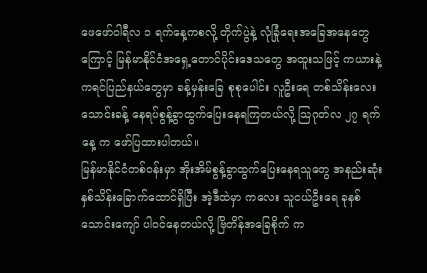ဖေဖော်ဝါရီလ ၁ ရက်နေ့ကစလို့ တိုက်ပွဲနဲ့ လုံခြုံရေးအခြေအနေတွေကြောင့် မြန်မာနိုင်ငံအရှေ့တောင်ပိုင်းဒေသတွေ အထူးသဖြင့် ကယားနဲ့ကရင်ပြည်နယ်တွေမှာ ခန့်မှန်းခြေ စုစုပေါင်း လူဦးရေ တစ်သိန်းလေးသောင်းခန့် နေရပ်စွန့်ခွာထွက်ပြေးနေရကြတယ်လို့ သြဂုတ်လ ၂၇ ရက်နေ့ က ဖော်ပြထားပါတယ်။
မြန်မာနိုင်ငံတစ်ဝန်းမှာ အိုးအိမ်စွန့်ခွာထွက်ပြေးနေရသူတွေ အနည်းဆုံး နှစ်သိန်းခြောက်ထောင်ရှိပြီး အဲ့ဒီထဲမှာ ကလေး သူငယ်ဦးရေ ခုနစ်သောင်းကျော် ပါဝင်နေတယ်လို့ ဗြိတိန်အခြေစိုက် က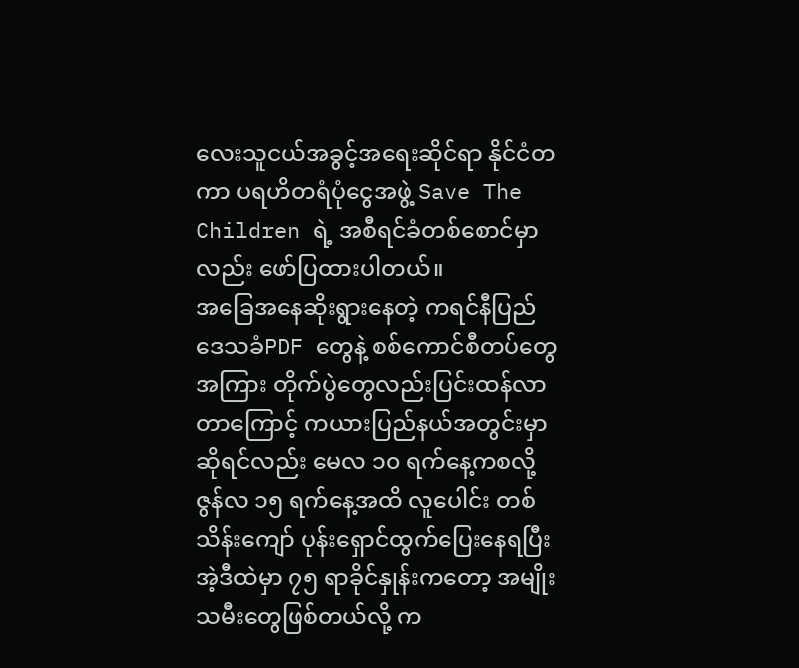လေးသူငယ်အခွင့်အရေးဆိုင်ရာ နိုင်ငံတကာ ပရဟိတရံပုံငွေအဖွဲ့ Save The Children ရဲ့ အစီရင်ခံတစ်စောင်မှာလည်း ဖော်ပြထားပါတယ်။
အခြေအနေဆိုးရွားနေတဲ့ ကရင်နီပြည်
ဒေသခံPDF တွေနဲ့ စစ်ကောင်စီတပ်တွေအကြား တိုက်ပွဲတွေလည်းပြင်းထန်လာတာကြောင့် ကယားပြည်နယ်အတွင်းမှာ ဆိုရင်လည်း မေလ ၁၀ ရက်နေ့ကစလို့ ဇွန်လ ၁၅ ရက်နေ့အထိ လူပေါင်း တစ်သိန်းကျော် ပုန်းရှောင်ထွက်ပြေးနေရပြီး အဲ့ဒီထဲမှာ ၇၅ ရာခိုင်နှုန်းကတော့ အမျိုးသမီးတွေဖြစ်တယ်လို့ က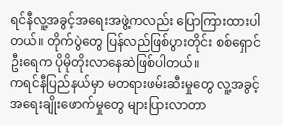ရင်နီလူ့အခွင့်အရေးအဖွဲ့ကလည်း ပြောကြားထားပါ တယ်။ တိုက်ပွဲတွေ ပြန်လည်ဖြစ်ပွားတိုင်း စစ်ရှောင်ဦးရေက ပိုမိုတိုးလာနေဆဲဖြစ်ပါတယ်။
ကရင်နီပြည်နယ်မှာ မတရားဖမ်းဆီးမှုတွေ လူ့အခွင့်အရေးချိုးဖောက်မှုတွေ များပြားလာတာ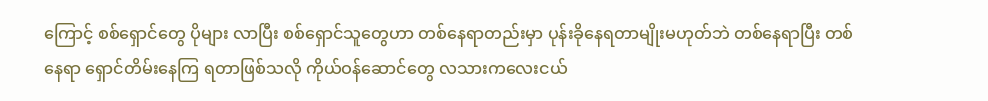ကြောင့် စစ်ရှောင်တွေ ပိုများ လာပြီး စစ်ရှောင်သူတွေဟာ တစ်နေရာတည်းမှာ ပုန်းခိုနေရတာမျိုးမဟုတ်ဘဲ တစ်နေရာပြီး တစ်နေရာ ရှောင်တိမ်းနေကြ ရတာဖြစ်သလို ကိုယ်ဝန်ဆောင်တွေ လသားကလေးငယ်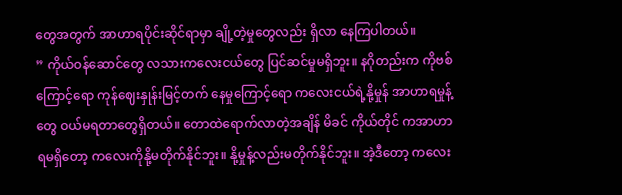တွေအတွက် အာဟာရပိုင်းဆိုင်ရာမှာ ချို့တဲ့မှုတွေလည်း ရှိလာ နေကြပါတယ်။
” ကိုယ်ဝန်ဆောင်တွေ လသားကလေးငယ်တွေ ပြင်ဆင်မှုမရှိဘူး။ နဂိုတည်းက ကိုဗစ်ကြောင့်ရော ကုန်ဈေးနှုန်းမြင့်တက် နေမှုကြောင့်ရော ကလေးငယ်ရဲ့နို့မှုန် အာဟာရမှုန့်တွေ ဝယ်မရတာတွေရှိတယ်။ တောထဲရောက်လာတဲ့အချိန် မိခင် ကိုယ်တိုင် ကအာဟာရမရှိတော့ ကလေးကိုနို့မတိုက်နိုင်ဘူး။ နို့မှုန့်လည်းမတိုက်နိုင်ဘူး။ အဲ့ဒီတော့ ကလေး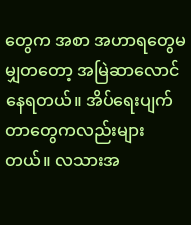တွေက အစာ အဟာရတွေမမျှတတော့ အမြဲဆာလောင်နေရတယ်။ အိပ်ရေးပျက်တာတွေကလည်းများတယ်။ လသားအ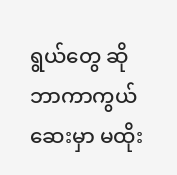ရွယ်တွေ ဆို ဘာကာကွယ်ဆေးမှာ မထိုး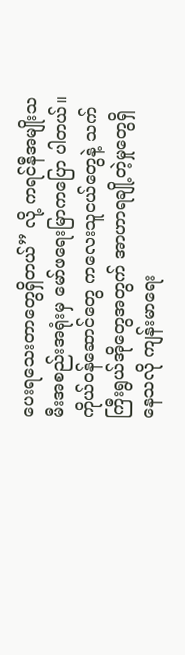ပေးရသေးတာတွေရှိတယ်” လို့ ကရင်နီအမျိုးသမီးအစည်းအရုံးမှ မော်ဖရေးမြာကပြော ပါတယ်။
ကိုယ်ဝန်ဆောင်တွေ ကလေးသူငယ်တွေနဲ့ သက်ကြီးရွယ်အိုတွေအတွက် အာဟာရချို့တဲ့မှုတွေရှိနေသလို ကျန်းမာရေး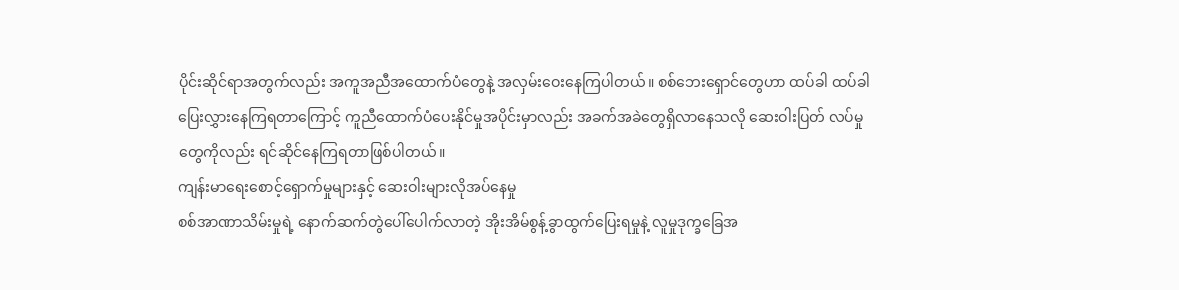ပိုင်းဆိုင်ရာအတွက်လည်း အကူအညီအထောက်ပံတွေနဲ့ အလှမ်းဝေးနေကြပါတယ်။ စစ်ဘေးရှောင်တွေဟာ ထပ်ခါ ထပ်ခါ ပြေးလွှားနေကြရတာကြောင့် ကူညီထောက်ပံပေးနိုင်မှုအပိုင်းမှာလည်း အခက်အခဲတွေရှိလာနေသလို ဆေးဝါးပြတ် လပ်မှုတွေကိုလည်း ရင်ဆိုင်နေကြရတာဖြစ်ပါတယ်။
ကျန်းမာရေးစောင့်ရှောက်မှုများနှင့် ဆေးဝါးများလိုအပ်နေမှု
စစ်အာဏာသိမ်းမှုရဲ့ နောက်ဆက်တွဲပေါ်ပေါက်လာတဲ့ အိုးအိမ်စွန့်ခွာထွက်ပြေးရမှုနဲ့ လူမှုဒုက္ခခြေအ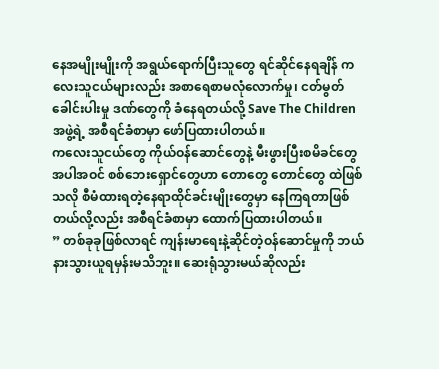နေအမျိုးမျိုးကို အရွယ်ရောက်ပြီးသူတွေ ရင်ဆိုင်နေရချိန် ကလေးသူငယ်များလည်း အစာရေစာမလုံလောက်မှု၊ ငတ်မွတ်ခေါင်းပါးမှု ဒဏ်တွေကို ခံနေရတယ်လို့ Save The Children အဖွဲ့ရဲ့ အစီရင်ခံစာမှာ ဖော်ပြထားပါတယ်။
ကလေးသူငယ်တွေ ကိုယ်ဝန်ဆောင်တွေနဲ့ မီးဖွားပြီးစမိခင်တွေအပါအဝင် စစ်ဘေးရှောင်တွေဟာ တောတွေ တောင်တွေ ထဲဖြစ်သလို စီမံထားရတဲ့နေရာထိုင်ခင်းမျိုးတွေမှာ နေကြရတာဖြစ်တယ်လို့လည်း အစီရင်ခံစာမှာ ထောက်ပြထားပါတယ်။
” တစ်ခုခုဖြစ်လာရင် ကျန်းမာရေးနဲ့ဆိုင်တဲ့ဝန်ဆောင်မှုကို ဘယ်နားသွားယူရမှန်းမသိဘူး။ ဆေးရုံသွားမယ်ဆိုလည်း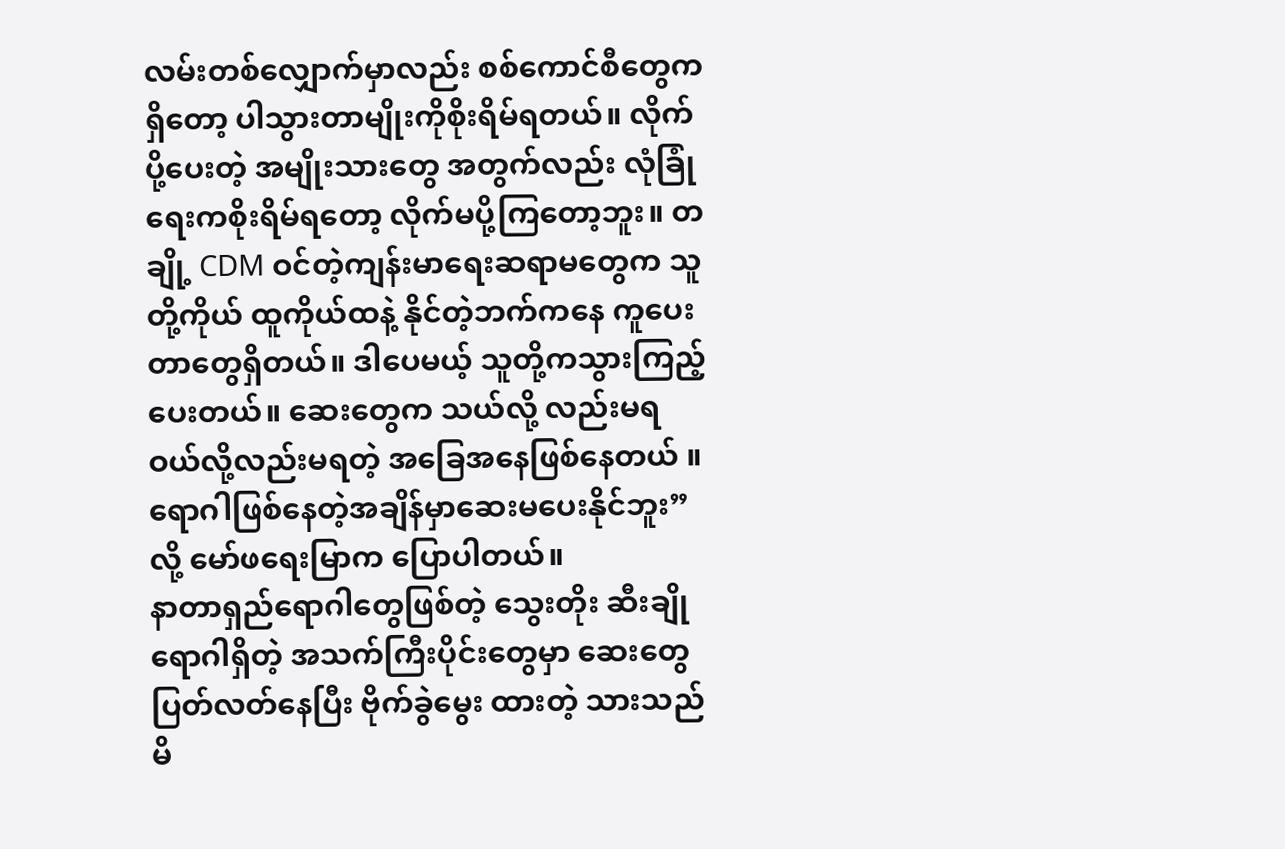လမ်းတစ်လျှောက်မှာလည်း စစ်ကောင်စီတွေကရှိတော့ ပါသွားတာမျိုးကိုစိုးရိမ်ရတယ်။ လိုက်ပို့ပေးတဲ့ အမျိုးသားတွေ အတွက်လည်း လုံခြုံရေးကစိုးရိမ်ရတော့ လိုက်မပို့ကြတော့ဘူး။ တချို့ CDM ဝင်တဲ့ကျန်းမာရေးဆရာမတွေက သူတို့ကိုယ် ထူကိုယ်ထနဲ့ နိုင်တဲ့ဘက်ကနေ ကူပေးတာတွေရှိတယ်။ ဒါပေမယ့် သူတို့ကသွားကြည့်ပေးတယ်။ ဆေးတွေက သယ်လို့ လည်းမရ ဝယ်လို့လည်းမရတဲ့ အခြေအနေဖြစ်နေတယ် ။ရောဂါဖြစ်နေတဲ့အချိန်မှာဆေးမပေးနိုင်ဘူး” လို့ မော်ဖရေးမြာက ပြောပါတယ်။
နာတာရှည်ရောဂါတွေဖြစ်တဲ့ သွေးတိုး ဆီးချိုရောဂါရှိတဲ့ အသက်ကြီးပိုင်းတွေမှာ ဆေးတွေပြတ်လတ်နေပြီး ဗိုက်ခွဲမွေး ထားတဲ့ သားသည်မိ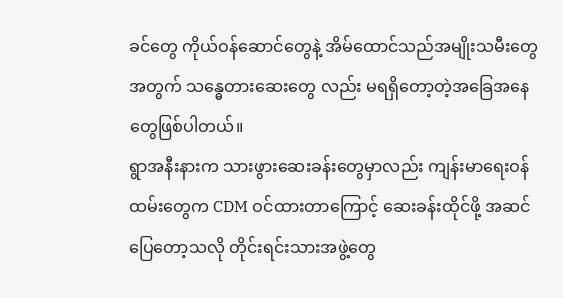ခင်တွေ ကိုယ်ဝန်ဆောင်တွေနဲ့ အိမ်ထောင်သည်အမျိုးသမီးတွေအတွက် သန္ဓေတားဆေးတွေ လည်း မရရှိတော့တဲ့အခြေအနေတွေဖြစ်ပါတယ်။
ရွာအနီးနားက သားဖွားဆေးခန်းတွေမှာလည်း ကျန်းမာရေးဝန်ထမ်းတွေက CDM ဝင်ထားတာကြောင့် ဆေးခန်းထိုင်ဖို့ အဆင်ပြေတော့သလို တိုင်းရင်းသားအဖွဲ့တွေ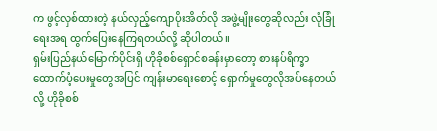က ဖွင့်လှစ်ထားတဲ့ နယ်လှည့်ကျောပိုးအိတ်လို အဖွဲ့မျိုးတွေဆိုလည်း လုံခြုံရေးအရ ထွက်ပြေးနေကြရတယ်လို့ ဆိုပါတယ်။
ရှမ်းပြည်နယ်မြောက်ပိုင်းရှိ ဟိုခိုစစ်ရှောင်စခန်းမှာတော့ စားနပ်ရိက္ခာထောက်ပံ့ပေးမှုတွေအပြင် ကျန်းမာရေးစောင့် ရှောက်မှုတွေလိုအပ်နေတယ်လို့ ဟိုခိုစစ်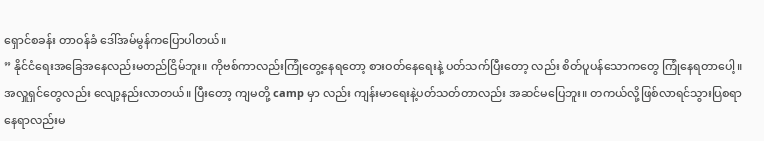ရှောင်စခန်း တာဝန်ခံ ဒေါ်အမ်မွန်ကပြောပါတယ်။
” နိုင်ငံရေးအခြေအနေလည်းမတည်ငြိမ်ဘူး။ ကိုဗစ်ကာလည်းကြုံတွေ့နေရတော့ စားဝတ်နေရေးနဲ့ ပတ်သက်ပြီးတော့ လည်း စိတ်ပူပန်သောကတွေ ကြုံနေရတာပေါ့။ အလှူရှင်တွေလည်း လျော့နည်းလာတယ်။ ပြီးတော့ ကျမတို့ camp မှာ လည်း ကျန်းမာရေးနဲ့ပတ်သတ်တာလည်း အဆင်မပြေဘူး။ တကယ်လို့ဖြစ်လာရင်သွားပြစရာနေရာလည်းမ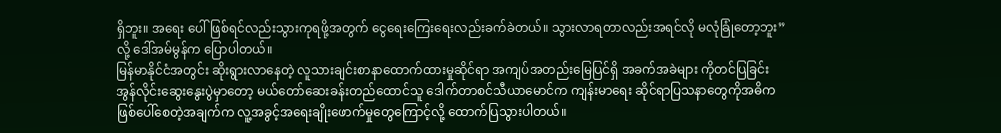ရှိဘူး။ အရေး ပေါ်ဖြစ်ရင်လည်းသွားကုရဖို့အတွက် ငွေရေးကြေးရေးလည်းခက်ခဲတယ်။ သွားလာရတာလည်းအရင်လို မလုံခြုံတော့ဘူး” လို့ ဒေါ်အမ်မွန်က ပြောပါတယ်။
မြန်မာနိုင်ငံအတွင်း ဆိုးရွားလာနေတဲ့ လူသားချင်းစာနာထောက်ထားမှုဆိုင်ရာ အကျပ်အတည်းမြေပြင်ရှိ အခက်အခဲများ ကိုတင်ပြခြင်း အွန်လိုင်းဆွေးနွေးပွဲမှာတော့ မယ်တော်ဆေးခန်းတည်ထောင်သူ ဒေါက်တာစင်သီယာမောင်က ကျန်းမာရေး ဆိုင်ရာပြသနာတွေကိုအဓိကဖြစ်ပေါ်စေတဲ့အချက်က လူ့အခွင့်အရေးချိုးဖောက်မှုတွေကြောင့်လို့ ထောက်ပြသွားပါတယ်။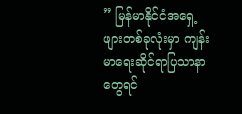” မြန်မာနိုင်ငံအရှေ့ဖျားတစ်ခုလုံးမှာ ကျန်းမာရေးဆိုင်ရာပြသာနာတွေရင်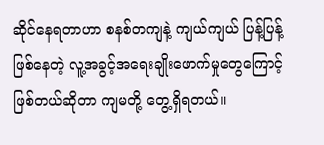ဆိုင်နေရတာဟာ စနစ်တကျနဲ့ ကျယ်ကျယ် ပြန့်ပြန့်ဖြစ်နေတဲ့ လူ့အခွင့်အရေးချိုးဖောက်မှုတွေကြောင့်ဖြစ်တယ်ဆိုတာ ကျမတို့ တွေ့ရှိရတယ်။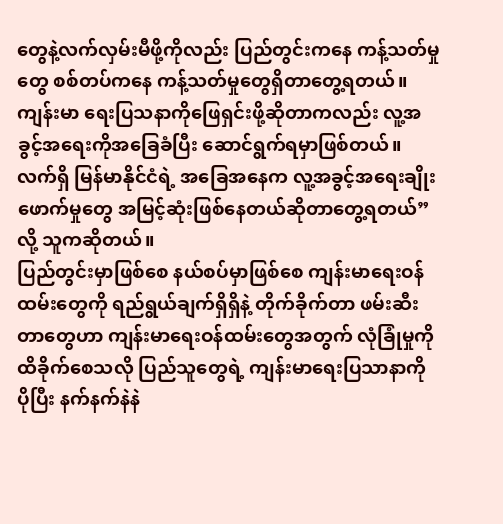တွေနဲ့လက်လှမ်းမီဖို့ကိုလည်း ပြည်တွင်းကနေ ကန့်သတ်မှုတွေ စစ်တပ်ကနေ ကန့်သတ်မှုတွေရှိတာတွေ့ရတယ်။ ကျန်းမာ ရေးပြသနာကိုဖြေရှင်းဖို့ဆိုတာကလည်း လူ့အခွင့်အရေးကိုအခြေခံပြီး ဆောင်ရွက်ရမှာဖြစ်တယ်။ လက်ရှိ မြန်မာနိုင်ငံရဲ့ အခြေအနေက လူ့အခွင့်အရေးချိုးဖောက်မှုတွေ အမြင့်ဆုံးဖြစ်နေတယ်ဆိုတာတွေ့ရတယ်” လို့ သူကဆိုတယ်။
ပြည်တွင်းမှာဖြစ်စေ နယ်စပ်မှာဖြစ်စေ ကျန်းမာရေးဝန်ထမ်းတွေကို ရည်ရွယ်ချက်ရှိရှိနဲ့ တိုက်ခိုက်တာ ဖမ်းဆီးတာတွေဟာ ကျန်းမာရေးဝန်ထမ်းတွေအတွက် လုံခြုံမှုကိုထိခိုက်စေသလို ပြည်သူတွေရဲ့ ကျန်းမာရေးပြသာနာကို ပိုပြီး နက်နက်နဲနဲ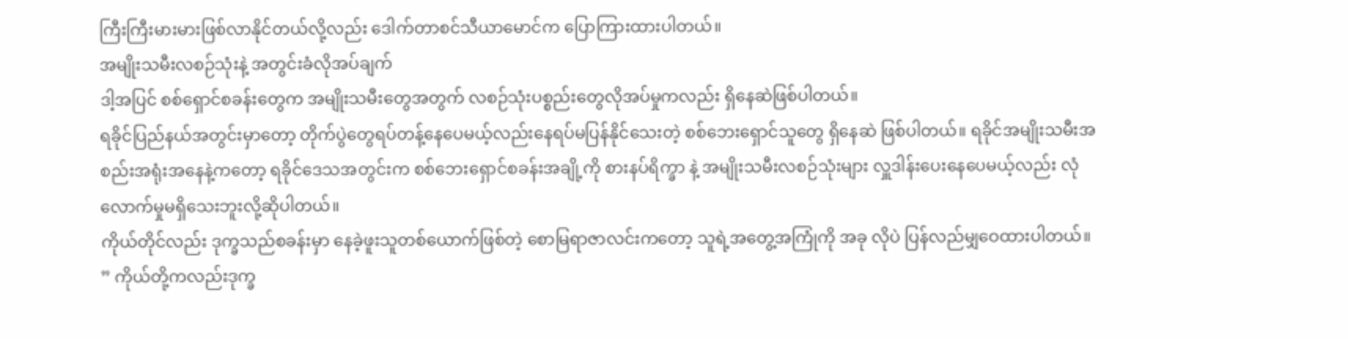ကြီးကြီးမားမားဖြစ်လာနိုင်တယ်လို့လည်း ဒေါက်တာစင်သီယာမောင်က ပြောကြားထားပါတယ်။
အမျိုးသမီးလစဉ်သုံးနဲ့ အတွင်းခံလိုအပ်ချက်
ဒါ့အပြင် စစ်ရှောင်စခန်းတွေက အမျိုးသမီးတွေအတွက် လစဉ်သုံးပစ္စည်းတွေလိုအပ်မှုကလည်း ရှိနေဆဲဖြစ်ပါတယ်။
ရခိုင်ပြည်နယ်အတွင်းမှာတော့ တိုက်ပွဲတွေရပ်တန့်နေပေမယ့်လည်းနေရပ်မပြန်နိုင်သေးတဲ့ စစ်ဘေးရှောင်သူတွေ ရှိနေဆဲ ဖြစ်ပါတယ်။ ရခိုင်အမျိုးသမီးအစည်းအရုံးအနေနဲ့ကတော့ ရခိုင်ဒေသအတွင်းက စစ်ဘေးရှောင်စခန်းအချို့ကို စားနပ်ရိက္ခာ နဲ့ အမျိုးသမီးလစဉ်သုံးများ လှူဒါန်းပေးနေပေမယ့်လည်း လုံလောက်မှုမရှိသေးဘူးလို့ဆိုပါတယ်။
ကိုယ်တိုင်လည်း ဒုက္ခသည်စခန်းမှာ နေခဲ့ဖူးသူတစ်ယောက်ဖြစ်တဲ့ စောမြရာဇာလင်းကတော့ သူရဲ့အတွေ့အကြုံကို အခု လိုပဲ ပြန်လည်မျှဝေထားပါတယ်။
” ကိုယ်တို့ကလည်းဒုက္ခ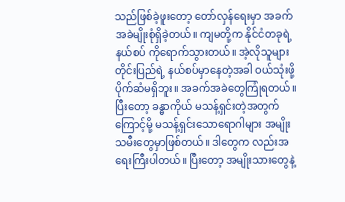သည်ဖြစ်ခဲ့ဖူးတော့ တော်လှန်ရေးမှာ အခက်အခဲမျိုးစုံရှိခဲ့တယ်။ ကျမတို့က နိုင်ငံတခုရဲ့ နယ်စပ် ကိုရောက်သွားတယ်။ အဲ့လိုသူများတိုင်းပြည်ရဲ့ နယ်စပ်မှာနေတဲ့အခါ ဝယ်သုံးဖို့ပိုက်ဆံမရှိဘူး။ အခက်အခဲတွေကြုံရတယ်။ ပြီးတော့ ခန္ဓာကိုယ် မသန့်ရှင်းတဲ့အတွက်ကြောင့်မို့ မသန့်ရှင်းသောရောဂါများ အမျိုးသမီးတွေမှာဖြစ်တယ်။ ဒါတွေက လည်းအရေးကြီးပါတယ်။ ပြီးတော့ အမျိုးသားတွေနဲ့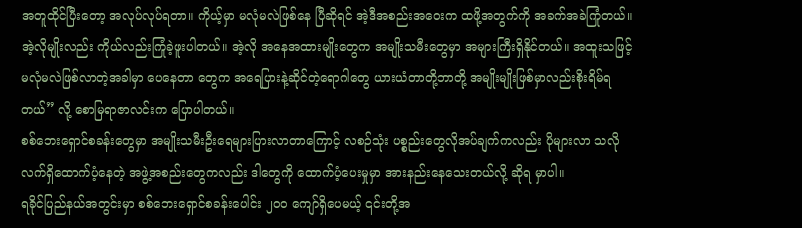အတူထိုင်ပြီးတော့ အလုပ်လုပ်ရတာ။ ကိုယ့်မှာ မလုံမလဲဖြစ်နေ ပြီဆိုရင် အဲ့ဒီအစည်းအဝေးက ထဖို့အတွက်ကို အခက်အခဲကြုံတယ်။ အဲ့လိုမျိုးလည်း ကိုယ်လည်းကြုံခဲ့ဖူးပါတယ်။ အဲ့လို အနေအထားမျိုးတွေက အမျိုးသမီးတွေမှာ အများကြီးရှိနိုင်တယ်။ အထူးသဖြင့် မလုံမလဲဖြစ်လာတဲ့အခါမှာ ပေနေတာ တွေက အရေပြားနဲ့ဆိုင်တဲ့ရောဂါတွေ ယားယံတာတို့ဘာတို့ အမျိုးမျိုးဖြစ်မှာလည်းစိုးရိမ်ရတယ်” လို့ စောမြရာဇာလင်းက ပြောပါတယ်။
စစ်ဘေးရှောင်စခန်းတွေမှာ အမျိုးသမီးဦးရေများပြားလာတာကြောင့် လစဉ်သုံး ပစ္စည်းတွေလိုအပ်ချက်ကလည်း ပိုများလာ သလို လက်ရှိထောက်ပံ့နေတဲ့ အဖွဲ့အစည်းတွေကလည်း ဒါတွေကို ထောက်ပံ့ပေးမှုမှာ အားနည်းနေသေးတယ်လို့ ဆိုရ မှာပါ။
ရခိုင်ပြည်နယ်အတွင်းမှာ စစ်ဘေးရှောင်စခန်းပေါင်း ၂၀၀ ကျော်ရှိပေမယ့် ၎င်းတို့အ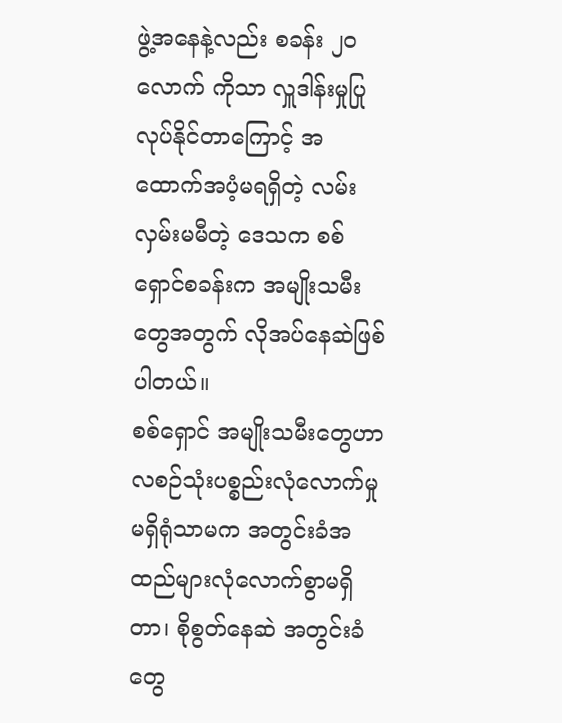ဖွဲ့အနေနဲ့လည်း စခန်း ၂၀ လောက် ကိုသာ လှူဒါန်းမှုပြုလုပ်နိုင်တာကြောင့် အထောက်အပံ့မရရှိတဲ့ လမ်းလှမ်းမမီတဲ့ ဒေသက စစ်ရှောင်စခန်းက အမျိုးသမီး တွေအတွက် လိုအပ်နေဆဲဖြစ်ပါတယ်။
စစ်ရှောင် အမျိုးသမီးတွေဟာ လစဉ်သုံးပစ္စည်းလုံလောက်မှုမရှိရုံသာမက အတွင်းခံအထည်များလုံလောက်စွာမရှိတာ၊ စိုစွတ်နေဆဲ အတွင်းခံတွေ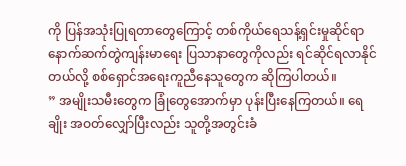ကို ပြန်အသုံးပြုရတာတွေကြောင့် တစ်ကိုယ်ရေသန့်ရှင်းမှုဆိုင်ရာ နောက်ဆက်တွဲကျန်းမာရေး ပြသာနာတွေကိုလည်း ရင်ဆိုင်ရလာနိုင်တယ်လို့ စစ်ရှောင်အရေးကူညီနေသူတွေက ဆိုကြပါတယ်။
” အမျိုးသမီးတွေက ခြုံတွေအောက်မှာ ပုန်းပြီးနေကြတယ်။ ရေချိုး အဝတ်လျှော်ပြီးလည်း သူတို့အတွင်းခံ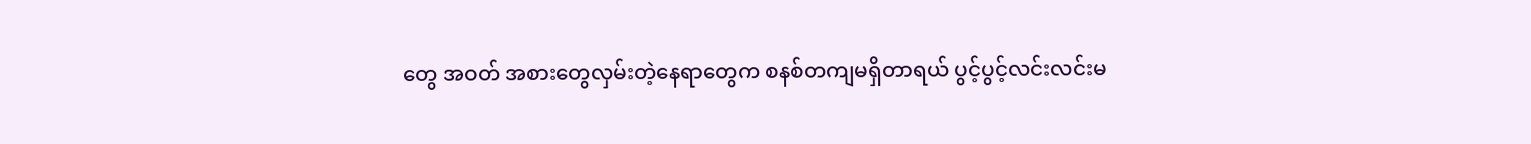တွေ အဝတ် အစားတွေလှမ်းတဲ့နေရာတွေက စနစ်တကျမရှိတာရယ် ပွင့်ပွင့်လင်းလင်းမ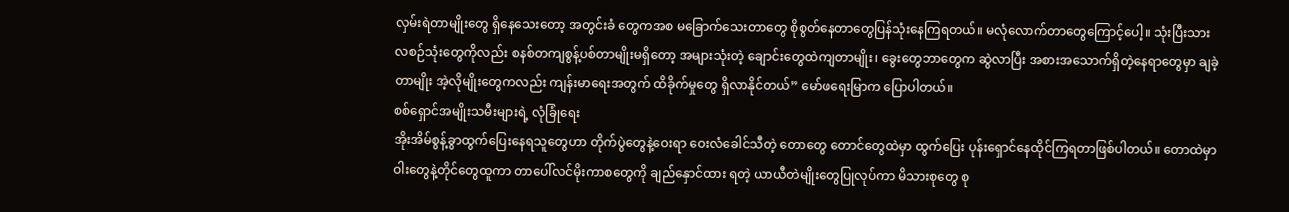လှမ်းရဲတာမျိုးတွေ ရှိနေသေးတော့ အတွင်းခံ တွေကအစ မခြောက်သေးတာတွေ စိုစွတ်နေတာတွေပြန်သုံးနေကြရတယ်။ မလုံလောက်တာတွေကြောင့်ပေါ့။ သုံးပြီးသား လစဉ်သုံးတွေကိုလည်း စနစ်တကျစွန့်ပစ်တာမျိုးမရှိတော့ အများသုံးတဲ့ ချောင်းတွေထဲကျတာမျိုး၊ ခွေးတွေဘာတွေက ဆွဲလာပြီး အစားအသောက်ရှိတဲ့နေရာတွေမှာ ချခဲ့တာမျိုး အဲ့လိုမျိုးတွေကလည်း ကျန်းမာရေးအတွက် ထိခိုက်မှုတွေ ရှိလာနိုင်တယ်” မော်ဖရေးမြာက ပြောပါတယ်။
စစ်ရှောင်အမျိုးသမီးများရဲ့ လုံခြုံရေး
အိုးအိမ်စွန့်ခွာထွက်ပြေးနေရသူတွေဟာ တိုက်ပွဲတွေနဲ့ဝေးရာ ဝေးလံခေါင်သီတဲ့ တောတွေ တောင်တွေထဲမှာ ထွက်ပြေး ပုန်းရှောင်နေထိုင်ကြရတာဖြစ်ပါတယ်။ တောထဲမှာ ဝါးတွေနဲ့တိုင်တွေထူကာ တာပေါ်လင်မိုးကာစတွေကို ချည်နှောင်ထား ရတဲ့ ယာယီတဲမျိုးတွေပြုလုပ်ကာ မိသားစုတွေ စု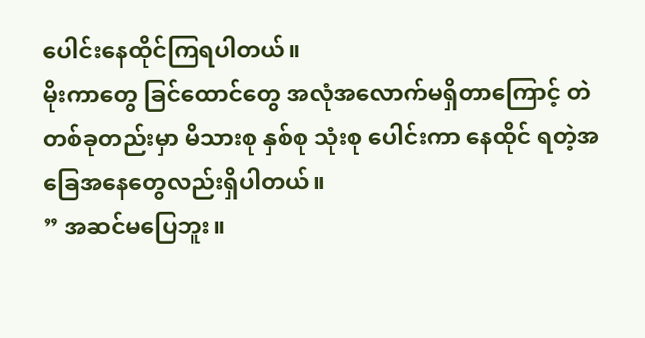ပေါင်းနေထိုင်ကြရပါတယ်။
မိုးကာတွေ ခြင်ထောင်တွေ အလုံအလောက်မရှိတာကြောင့် တဲတစ်ခုတည်းမှာ မိသားစု နှစ်စု သုံးစု ပေါင်းကာ နေထိုင် ရတဲ့အခြေအနေတွေလည်းရှိပါတယ်။
” အဆင်မပြေဘူး။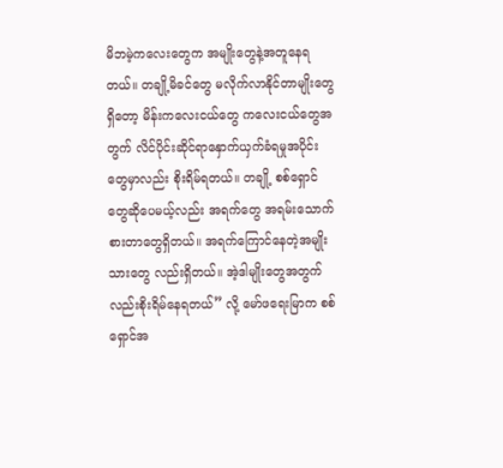မိဘမဲ့ကလေးတွေက အမျိုးတွေနဲ့အတူနေရတယ်။ တချို့မိခင်တွေ မလိုက်လာနိုင်တာမျိုးတွေ ရှိတော့ မိန်းကလေးငယ်တွေ ကလေးငယ်တွေအတွက် လိင်ပိုင်းဆိုင်ရာနှောက်ယှက်ခံရမှုအပိုင်းတွေမှာလည်း စိုးရိမ်ရတယ်။ တချို့ စစ်ရှောင်တွေဆိုပေမယ့်လည်း အရက်တွေ အရမ်းသောက်စားတာတွေရှိတယ်။ အရက်ကြောင်နေတဲ့အမျိုးသားတွေ လည်းရှိတယ်။ အဲ့ဒါမျိုးတွေအတွက်လည်းစိုးရိမ်နေရတယ်” လို့ မော်ဖရေးမြာက စစ်ရှောင်အ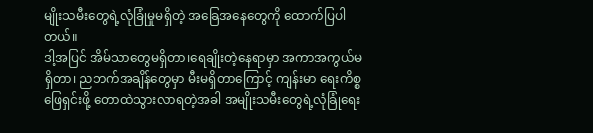မျိုးသမီးတွေရဲ့လုံခြုံမှုမရှိတဲ့ အခြေအနေတွေကို ထောက်ပြပါတယ်။
ဒါ့အပြင် အိမ်သာတွေမရှိတာ၊ရေချိုးတဲ့နေရာမှာ အကာအကွယ်မရှိတာ၊ ညဘက်အချိန်တွေမှာ မီးမရှိတာကြောင့် ကျန်းမာ ရေးကိစ္စဖြေရှင်းဖို့ တောထဲသွားလာရတဲ့အခါ အမျိုးသမီးတွေရဲ့လုံခြုံရေး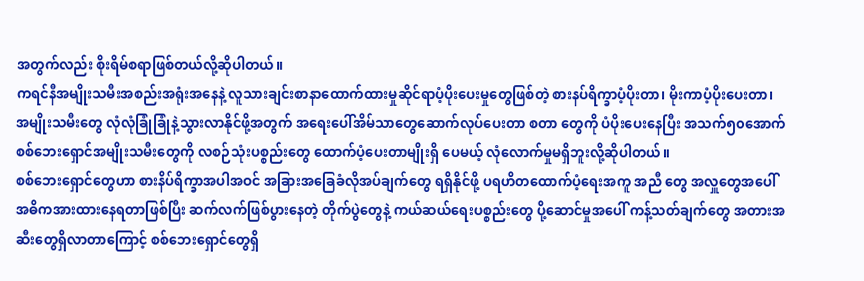အတွက်လည်း စိုးရိမ်စရာဖြစ်တယ်လို့ဆိုပါတယ်။
ကရင်နီအမျိုးသမီးအစည်းအရုံးအနေနဲ့ လူသားချင်းစာနာထောက်ထားမှုဆိုင်ရာပံ့ပိုးပေးမှုတွေဖြစ်တဲ့ စားနပ်ရိက္ခာပံ့ပိုးတာ၊ မိုးကာပံ့ပိုးပေးတာ၊ အမျိုးသမီးတွေ လုံလုံခြုံခြုံနဲ့သွားလာနိုင်ဖို့အတွက် အရေးပေါ်အိမ်သာတွေဆောက်လုပ်ပေးတာ စတာ တွေကို ပံပိုးပေးနေပြီး အသက်၅၀အောက် စစ်ဘေးရှောင်အမျိုးသမီးတွေကို လစဉ်သုံးပစ္စည်းတွေ ထောက်ပံ့ပေးတာမျိုးရှိ ပေမယ့် လုံလောက်မှုမရှိဘူးလို့ဆိုပါတယ်။
စစ်ဘေးရှောင်တွေဟာ စားနိပ်ရိက္ခာအပါအဝင် အခြားအခြေခံလိုအပ်ချက်တွေ ရရှိနိုင်ဖို့ ပရဟိတထောက်ပံ့ရေးအကူ အညီ တွေ အလှူတွေအပေါ် အဓိကအားထားနေရတာဖြစ်ပြီး ဆက်လက်ဖြစ်ပွားနေတဲ့ တိုက်ပွဲတွေနဲ့ ကယ်ဆယ်ရေးပစ္စည်းတွေ ပို့ဆောင်မှုအပေါ် ကန့်သတ်ချက်တွေ အတားအဆီးတွေရှိလာတာကြောင့် စစ်ဘေးရှောင်တွေရှိ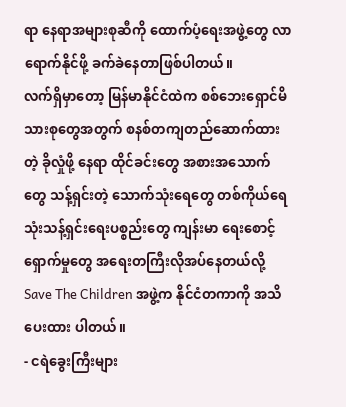ရာ နေရာအများစုဆီကို ထောက်ပံ့ရေးအဖွဲ့တွေ လာရောက်နိုင်ဖို့ ခက်ခဲနေတာဖြစ်ပါတယ်။
လက်ရှိမှာတော့ မြန်မာနိုင်ငံထဲက စစ်ဘေးရှောင်မိသားစုတွေအတွက် စနစ်တကျတည်ဆောက်ထားတဲ့ ခိုလှုံဖို့ နေရာ ထိုင်ခင်းတွေ အစားအသောက်တွေ သန့်ရှင်းတဲ့ သောက်သုံးရေတွေ တစ်ကိုယ်ရေသုံးသန့်ရှင်းရေးပစ္စည်းတွေ ကျန်းမာ ရေးစောင့်ရှောက်မှုတွေ အရေးတကြီးလိုအပ်နေတယ်လို့ Save The Children အဖွဲ့က နိုင်ငံတကာကို အသိပေးထား ပါတယ်။
- ငရဲခွေးကြီးများ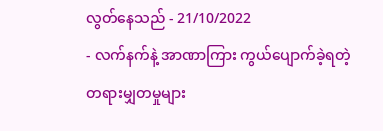လွတ်နေသည် - 21/10/2022
- လက်နက်နဲ့ အာဏာကြား ကွယ်ပျောက်ခဲ့ရတဲ့ တရားမျှတမှုများ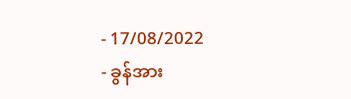- 17/08/2022
- ခွန်အား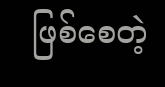ဖြစ်စေတဲ့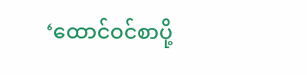‘ထောင်ဝင်စာပို့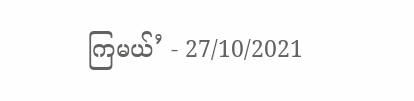ကြမယ်’ - 27/10/2021